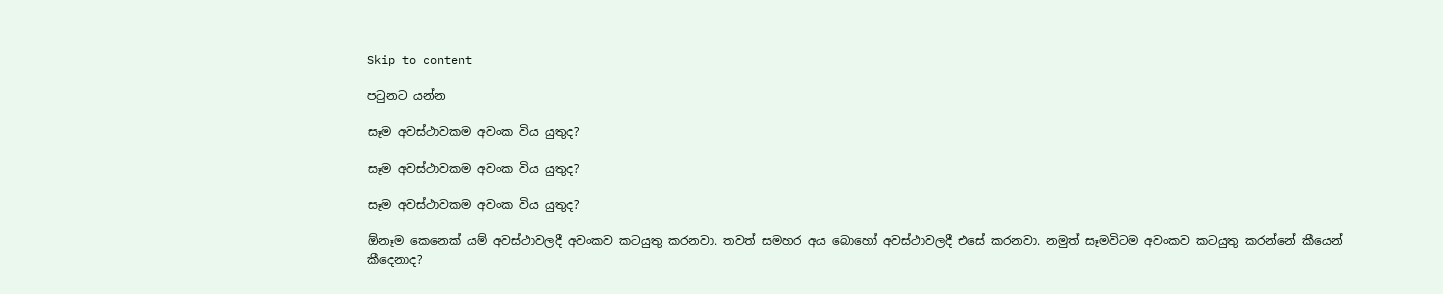Skip to content

පටුනට යන්න

සෑම අවස්ථාවකම අවංක විය යුතුද?

සෑම අවස්ථාවකම අවංක විය යුතුද?

සෑම අවස්ථාවකම අවංක විය යුතුද?

ඕනෑම කෙනෙක් යම් අවස්ථාවලදී අවංකව කටයුතු කරනවා. තවත් සමහර අය බොහෝ අවස්ථාවලදී එසේ කරනවා. නමුත් සෑමවිටම අවංකව කටයුතු කරන්නේ කීයෙන් කීදෙනාද?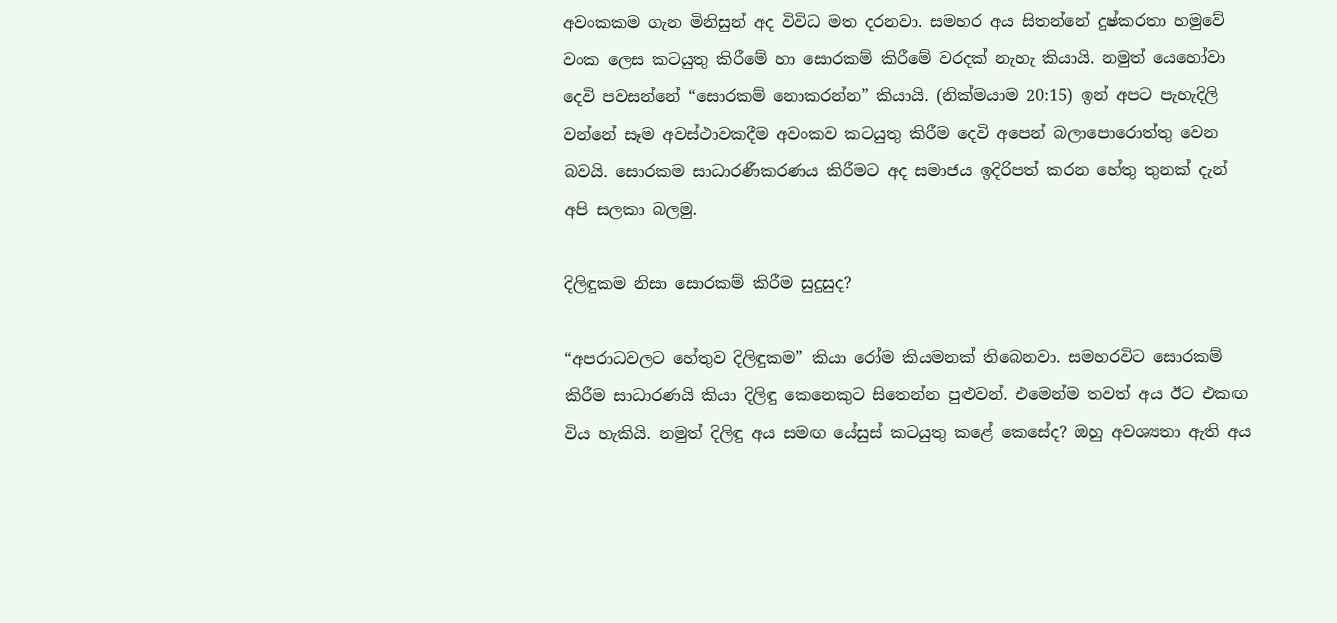අවංකකම ගැන මිනිසුන් අද විවිධ මත දරනවා. සමහර අය සිතන්නේ දුෂ්කරතා හමුවේ වංක ලෙස කටයුතු කිරීමේ හා සොරකම් කිරීමේ වරදක් නැහැ කියායි. නමුත් යෙහෝවා දෙවි පවසන්නේ “සොරකම් නොකරන්න” කියායි. (නික්මයාම 20:15) ඉන් අපට පැහැදිලි වන්නේ සෑම අවස්ථාවකදීම අවංකව කටයුතු කිරීම දෙවි අපෙන් බලාපොරොත්තු වෙන බවයි. සොරකම සාධාරණීකරණය කිරීමට අද සමාජය ඉදිරිපත් කරන හේතු තුනක් දැන් අපි සලකා බලමු.

දිලිඳුකම නිසා සොරකම් කිරීම සුදුසුද?

“අපරාධවලට හේතුව දිලිඳුකම” කියා රෝම කියමනක් තිබෙනවා. සමහරවිට සොරකම් කිරීම සාධාරණයි කියා දිලිඳු කෙනෙකුට සිතෙන්න පුළුවන්. එමෙන්ම තවත් අය ඊට එකඟ විය හැකියි. නමුත් දිලිඳු අය සමඟ යේසුස් කටයුතු කළේ කෙසේද? ඔහු අවශ්‍යතා ඇති අය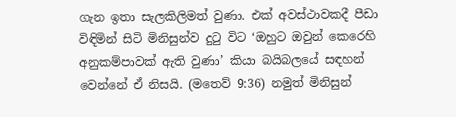ගැන ඉතා සැලකිලිමත් වුණා. එක් අවස්ථාවකදී පීඩා විඳිමින් සිටි මිනිසුන්ව දුටු විට ‘ඔහුට ඔවුන් කෙරෙහි අනුකම්පාවක් ඇති වුණා’ කියා බයිබලයේ සඳහන් වෙන්නේ ඒ නිසයි. (මතෙව් 9:36) නමුත් මිනිසුන්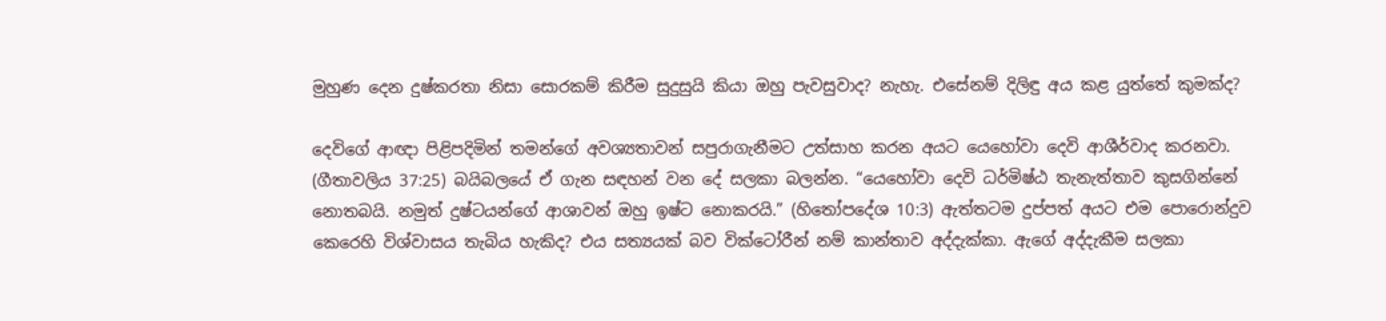මුහුණ දෙන දුෂ්කරතා නිසා සොරකම් කිරීම සුදුසුයි කියා ඔහු පැවසුවාද? නැහැ. එසේනම් දිලිඳු අය කළ යුත්තේ කුමක්ද?

දෙවිගේ ආඥා පිළිපදිමින් තමන්ගේ අවශ්‍යතාවන් සපුරාගැනීමට උත්සාහ කරන අයට යෙහෝවා දෙවි ආශීර්වාද කරනවා. (ගීතාවලිය 37:25) බයිබලයේ ඒ ගැන සඳහන් වන දේ සලකා බලන්න. “යෙහෝවා දෙවි ධර්මිෂ්ඨ තැනැත්තාව කුසගින්නේ නොතබයි. නමුත් දුෂ්ටයන්ගේ ආශාවන් ඔහු ඉෂ්ට නොකරයි.” (හිතෝපදේශ 10:3) ඇත්තටම දුප්පත් අයට එම පොරොන්දුව කෙරෙහි විශ්වාසය තැබිය හැකිද? එය සත්‍යයක් බව වික්ටෝරීන් නම් කාන්තාව අද්දැක්කා. ඇගේ අද්දැකීම සලකා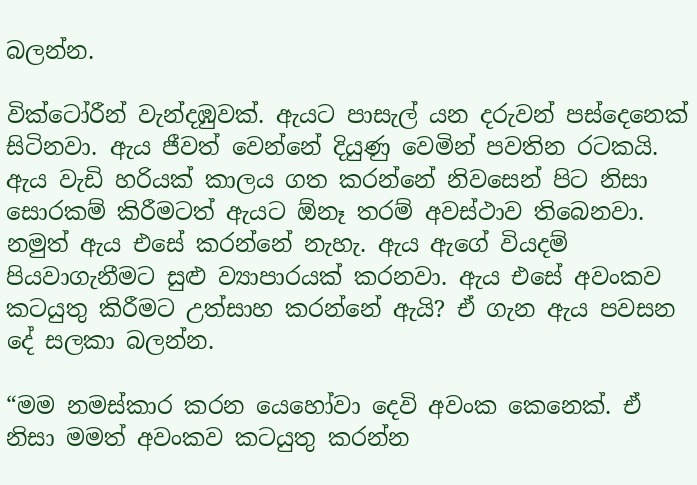බලන්න.

වික්ටෝරීන් වැන්දඹුවක්. ඇයට පාසැල් යන දරුවන් පස්දෙනෙක් සිටිනවා. ඇය ජීවත් වෙන්නේ දියුණු වෙමින් පවතින රටකයි. ඇය වැඩි හරියක් කාලය ගත කරන්නේ නිවසෙන් පිට නිසා සොරකම් කිරීමටත් ඇයට ඕනෑ තරම් අවස්ථාව තිබෙනවා. නමුත් ඇය එසේ කරන්නේ නැහැ. ඇය ඇගේ වියදම් පියවාගැනීමට සුළු ව්‍යාපාරයක් කරනවා. ඇය එසේ අවංකව කටයුතු කිරීමට උත්සාහ කරන්නේ ඇයි? ඒ ගැන ඇය පවසන දේ සලකා බලන්න.

“මම නමස්කාර කරන යෙහෝවා දෙවි අවංක කෙනෙක්. ඒ නිසා මමත් අවංකව කටයුතු කරන්න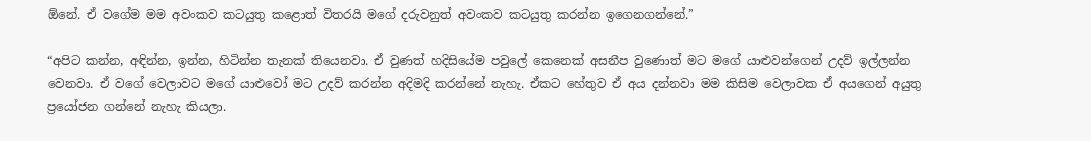ඕනේ. ඒ වගේම මම අවංකව කටයුතු කළොත් විතරයි මගේ දරුවනුත් අවංකව කටයුතු කරන්න ඉගෙනගන්නේ.”

“අපිට කන්න, අඳින්න, ඉන්න, හිටින්න තැනක් තියෙනවා. ඒ වුණත් හදිසියේම පවුලේ කෙනෙක් අසනීප වුණොත් මට මගේ යාළුවන්ගෙන් උදව් ඉල්ලන්න වෙනවා. ඒ වගේ වෙලාවට මගේ යාළුවෝ මට උදව් කරන්න අදිමදි කරන්නේ නැහැ. ඒකට හේතුව ඒ අය දන්නවා මම කිසිම වෙලාවක ඒ අයගෙන් අයුතු ප්‍රයෝජන ගන්නේ නැහැ කියලා.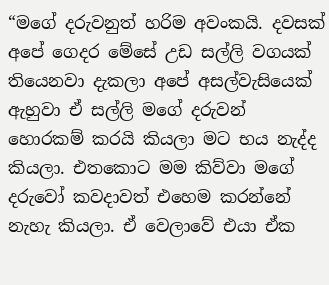“මගේ දරුවනුත් හරිම අවංකයි. දවසක් අපේ ගෙදර මේසේ උඩ සල්ලි වගයක් තියෙනවා දැකලා අපේ අසල්වැසියෙක් ඇහුවා ඒ සල්ලි මගේ දරුවන් හොරකම් කරයි කියලා මට භය නැද්ද කියලා. එතකොට මම කිව්වා මගේ දරුවෝ කවදාවත් එහෙම කරන්නේ නැහැ කියලා. ඒ වෙලාවේ එයා ඒක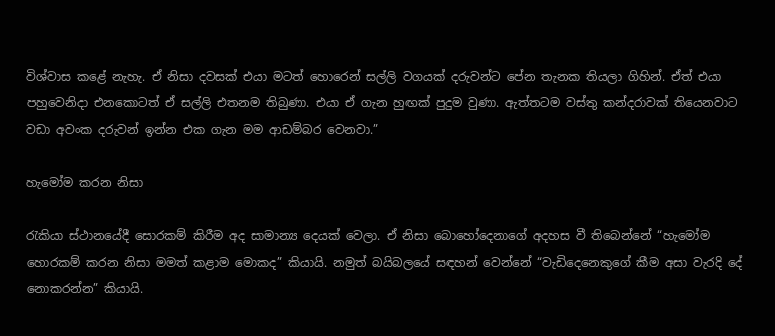විශ්වාස කළේ නැහැ. ඒ නිසා දවසක් එයා මටත් හොරෙන් සල්ලි වගයක් දරුවන්ට පේන තැනක තියලා ගිහින්. ඒත් එයා පහුවෙනිදා එනකොටත් ඒ සල්ලි එතනම තිබුණා. එයා ඒ ගැන හුඟක් පුදුම වුණා. ඇත්තටම වස්තු කන්දරාවක් තියෙනවාට වඩා අවංක දරුවන් ඉන්න එක ගැන මම ආඩම්බර වෙනවා.”

හැමෝම කරන නිසා

රැකියා ස්ථානයේදී සොරකම් කිරීම අද සාමාන්‍ය දෙයක් වෙලා. ඒ නිසා බොහෝදෙනාගේ අදහස වී තිබෙන්නේ “හැමෝම හොරකම් කරන නිසා මමත් කළාම මොකද” කියායි. නමුත් බයිබලයේ සඳහන් වෙන්නේ “වැඩිදෙනෙකුගේ කීම අසා වැරදි දේ නොකරන්න” කියායි.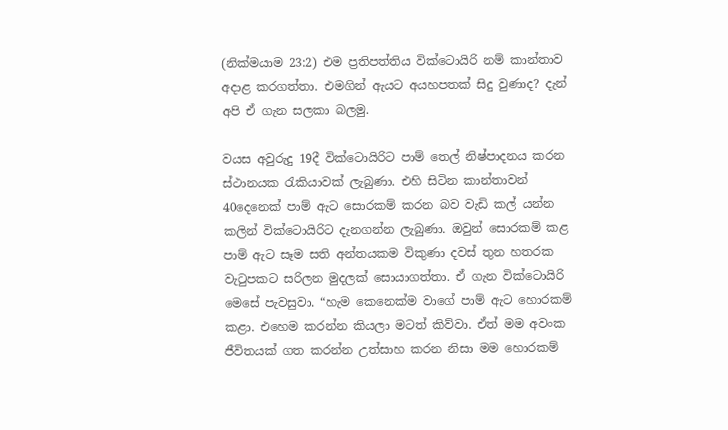(නික්මයාම 23:2) එම ප්‍රතිපත්තිය වික්ටොයිරි නම් කාන්තාව අදාළ කරගත්තා. එමගින් ඇයට අයහපතක් සිදු වුණාද? දැන් අපි ඒ ගැන සලකා බලමු.

වයස අවුරුදු 19දී වික්ටොයිරිට පාම් තෙල් නිෂ්පාදනය කරන ස්ථානයක රැකියාවක් ලැබුණා. එහි සිටින කාන්තාවන් 40දෙනෙක් පාම් ඇට සොරකම් කරන බව වැඩි කල් යන්න කලින් වික්ටොයිරිට දැනගන්න ලැබුණා. ඔවුන් සොරකම් කළ පාම් ඇට සෑම සති අන්තයකම විකුණා දවස් තුන හතරක වැටුපකට සරිලන මුදලක් සොයාගත්තා. ඒ ගැන වික්ටොයිරි මෙසේ පැවසුවා. “හැම කෙනෙක්ම වාගේ පාම් ඇට හොරකම් කළා. එහෙම කරන්න කියලා මටත් කිව්වා. ඒත් මම අවංක ජීවිතයක් ගත කරන්න උත්සාහ කරන නිසා මම හොරකම්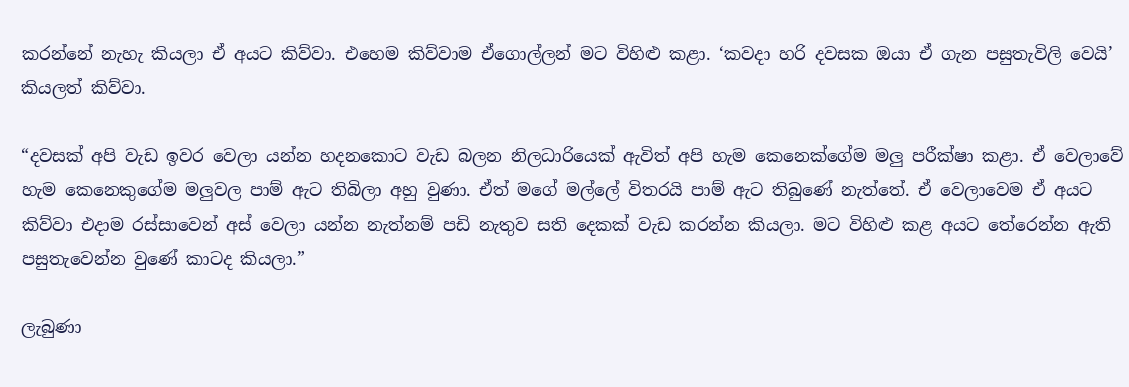කරන්නේ නැහැ කියලා ඒ අයට කිව්වා. එහෙම කිව්වාම ඒගොල්ලන් මට විහිළු කළා. ‘කවදා හරි දවසක ඔයා ඒ ගැන පසුතැවිලි වෙයි’ කියලත් කිව්වා.

“දවසක් අපි වැඩ ඉවර වෙලා යන්න හදනකොට වැඩ බලන නිලධාරියෙක් ඇවිත් අපි හැම කෙනෙක්ගේම මලු පරීක්ෂා කළා. ඒ වෙලාවේ හැම කෙනෙකුගේම මලුවල පාම් ඇට තිබිලා අහු වුණා. ඒත් මගේ මල්ලේ විතරයි පාම් ඇට තිබුණේ නැත්තේ. ඒ වෙලාවෙම ඒ අයට කිව්වා එදාම රස්සාවෙන් අස් වෙලා යන්න නැත්නම් පඩි නැතුව සති දෙකක් වැඩ කරන්න කියලා. මට විහිළු කළ අයට තේරෙන්න ඇති පසුතැවෙන්න වුණේ කාටද කියලා.”

ලැබුණා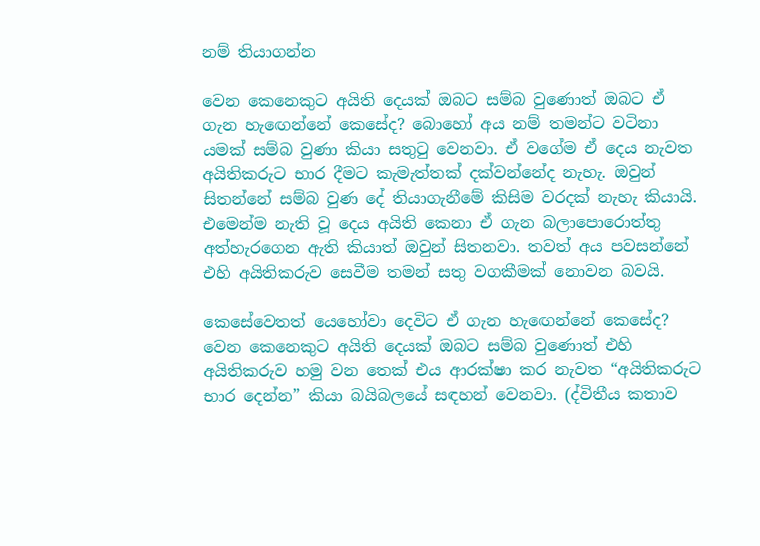නම් තියාගන්න

වෙන කෙනෙකුට අයිති දෙයක් ඔබට සම්බ වුණොත් ඔබට ඒ ගැන හැඟෙන්නේ කෙසේද? බොහෝ අය නම් තමන්ට වටිනා යමක් සම්බ වුණා කියා සතුටු වෙනවා. ඒ වගේම ඒ දෙය නැවත අයිතිකරුට භාර දීමට කැමැත්තක් දක්වන්නේද නැහැ. ඔවුන් සිතන්නේ සම්බ වුණ දේ තියාගැනීමේ කිසිම වරදක් නැහැ කියායි. එමෙන්ම නැති වූ දෙය අයිති කෙනා ඒ ගැන බලාපොරොත්තු අත්හැරගෙන ඇති කියාත් ඔවුන් සිතනවා. තවත් අය පවසන්නේ එහි අයිතිකරුව සෙවීම තමන් සතු වගකීමක් නොවන බවයි.

කෙසේවෙතත් යෙහෝවා දෙවිට ඒ ගැන හැඟෙන්නේ කෙසේද? වෙන කෙනෙකුට අයිති දෙයක් ඔබට සම්බ වුණොත් එහි අයිතිකරුව හමු වන තෙක් එය ආරක්ෂා කර නැවත “අයිතිකරුට භාර දෙන්න” කියා බයිබලයේ සඳහන් වෙනවා. (ද්විතීය කතාව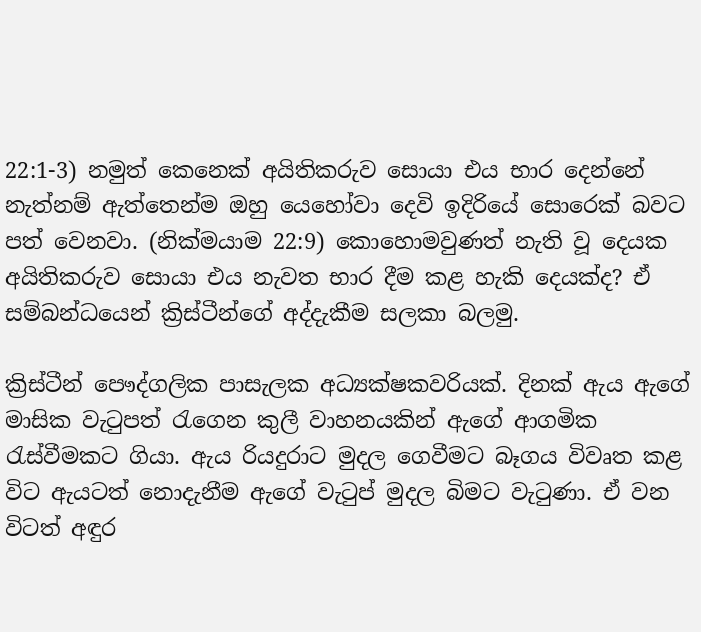22:1-3) නමුත් කෙනෙක් අයිතිකරුව සොයා එය භාර දෙන්නේ නැත්නම් ඇත්තෙන්ම ඔහු යෙහෝවා දෙවි ඉදිරියේ සොරෙක් බවට පත් වෙනවා. (නික්මයාම 22:9) කොහොමවුණත් නැති වූ දෙයක අයිතිකරුව සොයා එය නැවත භාර දීම කළ හැකි දෙයක්ද? ඒ සම්බන්ධයෙන් ක්‍රිස්ටීන්ගේ අද්දැකීම සලකා බලමු.

ක්‍රිස්ටීන් පෞද්ගලික පාසැලක අධ්‍යක්ෂකවරියක්. දිනක් ඇය ඇගේ මාසික වැටුපත් රැගෙන කුලී වාහනයකින් ඇගේ ආගමික රැස්වීමකට ගියා. ඇය රියදුරාට මුදල ගෙවීමට බෑගය විවෘත කළ විට ඇයටත් නොදැනීම ඇගේ වැටුප් මුදල බිමට වැටුණා. ඒ වන විටත් අඳුර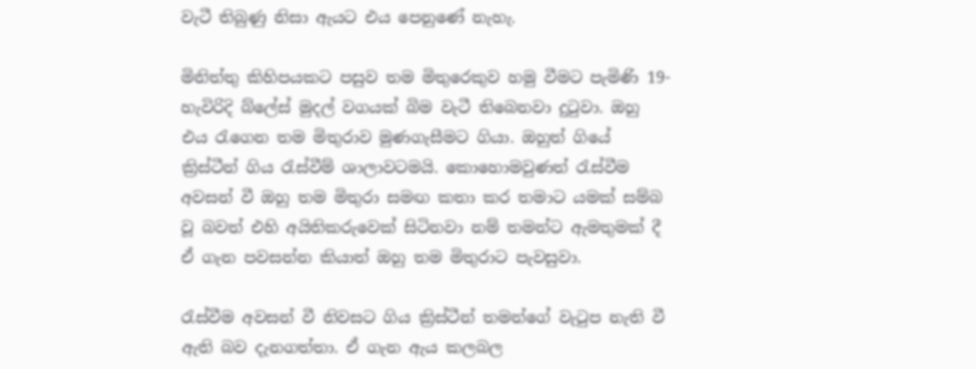වැටී තිබුණු නිසා ඇයට එය පෙනුණේ නැහැ.

මිනිත්තු කිහිපයකට පසුව තම මිතුරෙකුව හමු වීමට පැමිණි 19-හැවිරිදි බ්ලේස් මුදල් වගයක් බිම වැටී තිබෙනවා දුටුවා. ඔහු එය රැගෙන තම මිතුරාව මුණගැසීමට ගියා. ඔහුත් ගියේ ක්‍රිස්ටීන් ගිය රැස්වීම් ශාලාවටමයි. කොහොමවුණත් රැස්වීම අවසන් වී ඔහු තම මිතුරා සමඟ කතා කර තමාට යමක් සම්බ වූ බවත් එහි අයිතිකරුවෙක් සිටිනවා නම් තමන්ට ඇමතුමක් දී ඒ ගැන පවසන්න කියාත් ඔහු තම මිතුරාට පැවසුවා.

රැස්වීම අවසන් වී නිවසට ගිය ක්‍රිස්ටීන් තමන්ගේ වැටුප නැති වී ඇති බව දැනගත්තා. ඒ ගැන ඇය කලබල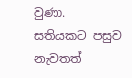වුණා. සතියකට පසුව නැවතත්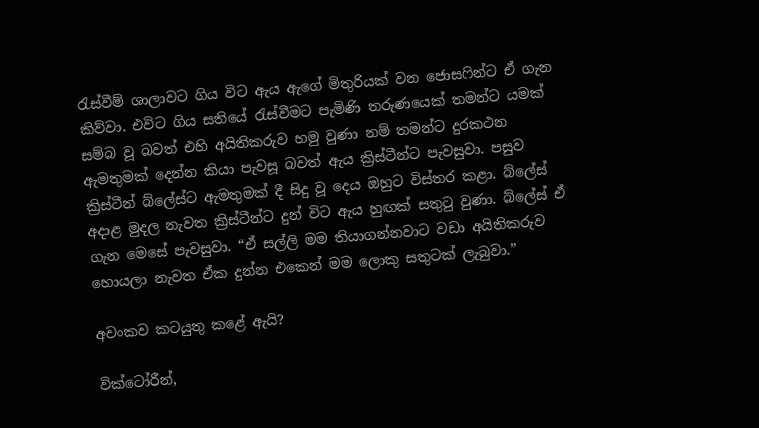රැස්වීම් ශාලාවට ගිය විට ඇය ඇගේ මිතුරියක් වන ජොසෆින්ට ඒ ගැන කිව්වා. එවිට ගිය සතියේ රැස්වීමට පැමිණි තරුණයෙක් තමන්ට යමක් සම්බ වූ බවත් එහි අයිතිකරුව හමු වුණා නම් තමන්ට දුරකථන ඇමතුමක් දෙන්න කියා පැවසූ බවත් ඇය ක්‍රිස්ටීන්ට පැවසුවා. පසුව ක්‍රිස්ටීන් බ්ලේස්ට ඇමතුමක් දී සිදු වූ දෙය ඔහුට විස්තර කළා. බ්ලේස් අදාළ මුදල නැවත ක්‍රිස්ටීන්ට දුන් විට ඇය හුඟක් සතුටු වුණා. බ්ලේස් ඒ ගැන මෙසේ පැවසුවා. “ඒ සල්ලි මම තියාගන්නවාට වඩා අයිතිකරුව හොයලා නැවත ඒක දුන්න එකෙන් මම ලොකු සතුටක් ලැබුවා.”

අවංකව කටයුතු කළේ ඇයි?

වික්ටෝරීන්,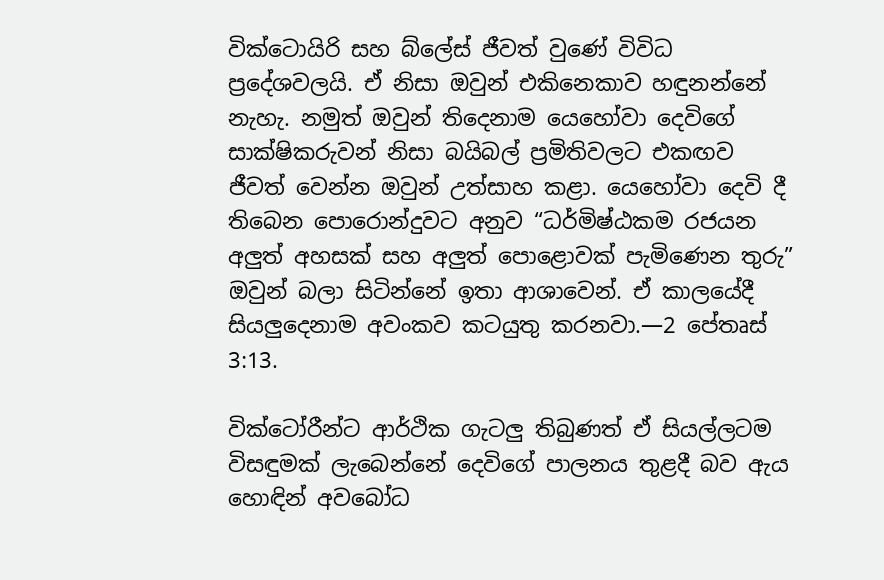වික්ටොයිරි සහ බ්ලේස් ජීවත් වුණේ විවිධ ප්‍රදේශවලයි. ඒ නිසා ඔවුන් එකිනෙකාව හඳුනන්නේ නැහැ. නමුත් ඔවුන් තිදෙනාම යෙහෝවා දෙවිගේ සාක්ෂිකරුවන් නිසා බයිබල් ප්‍රමිතිවලට එකඟව ජීවත් වෙන්න ඔවුන් උත්සාහ කළා. යෙහෝවා දෙවි දී තිබෙන පොරොන්දුවට අනුව “ධර්මිෂ්ඨකම රජයන අලුත් අහසක් සහ අලුත් පොළොවක් පැමිණෙන තුරු” ඔවුන් බලා සිටින්නේ ඉතා ආශාවෙන්. ඒ කාලයේදී සියලුදෙනාම අවංකව කටයුතු කරනවා.—2 පේතෘස් 3:13.

වික්ටෝරීන්ට ආර්ථික ගැටලු තිබුණත් ඒ සියල්ලටම විසඳුමක් ලැබෙන්නේ දෙවිගේ පාලනය තුළදී බව ඇය හොඳින් අවබෝධ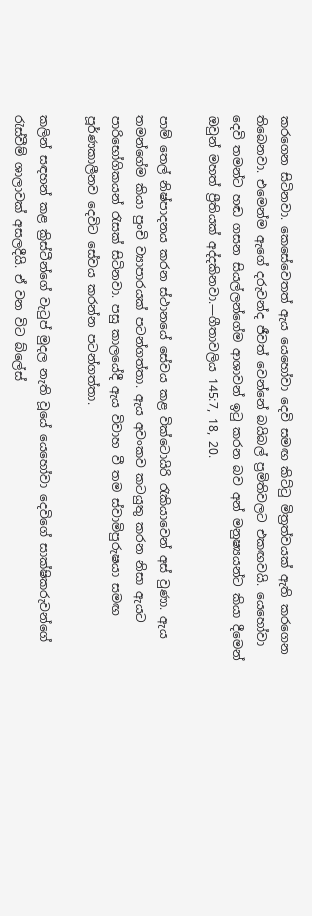කරගෙන සිටිනවා. කෙසේවෙතත් ඇය යෙහෝවා දෙවි සමඟ කිට්ටු මිත්‍රත්වයක් ඇති කරගෙන තිබෙනවා. එමෙන්ම ඇගේ දරුවන්ද ජීවත් වෙන්නේ බයිබල් ප්‍රමිතිවලට එකඟවයි. යෙහෝවා දෙවි තමන්ට හඬ ගසන සියල්ලන්ගේම ආශාවන් ඉටු කරන බව අන් මනුෂ්‍යයන්ට කියා දීමෙන් ඔවුන් මහත් ප්‍රීතියක් අද්දකිනවා.—ගීතාවලිය 145:7, 18, 20.

පාම් තෙල් නිෂ්පාදනය කරන ස්ථානයේ සේවය කළ වික්ටොයිරි රැකියාවෙන් අස් වුණා. ඇය තමන්ගේම කියා පුංචි ව්‍යාපාරයක් පටන්ගත්තා. ඇය අවංකව කටයුතු කරන නිසා ඇයට පාරිභෝගිකයන් රැසක් සිටිනවා. පසු කාලයේදී ඇය විවාහ වී තම ස්වාමිපුරුෂයා සමඟ පූර්ණකාලීනව දෙවිට සේවය කරන්න පටන්ගත්තා.

කලින් සඳහන් කළ ක්‍රිස්ටීන්ගේ වැටුප් මුදල නැති වූයේ යෙහෝවා දෙවිගේ සාක්ෂිකරුවන්ගේ රැස්වීම් ශාලාවක් අසලදීයි. ඒ වන විට බ්ලේස්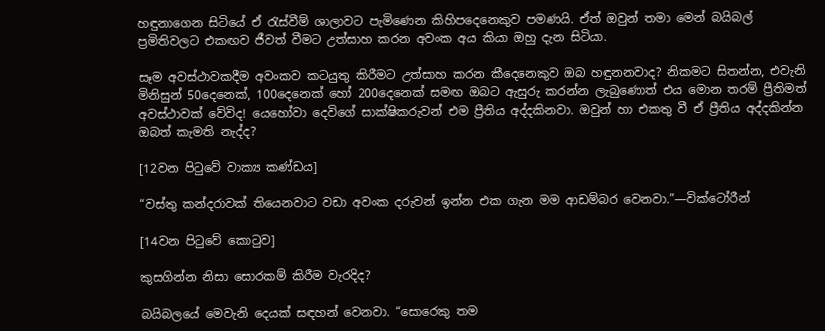හඳුනාගෙන සිටියේ ඒ රැස්වීම් ශාලාවට පැමිණෙන කිහිපදෙනෙකුව පමණයි. ඒත් ඔවුන් තමා මෙන් බයිබල් ප්‍රමිතිවලට එකඟව ජීවත් වීමට උත්සාහ කරන අවංක අය කියා ඔහු දැන සිටියා.

සෑම අවස්ථාවකදීම අවංකව කටයුතු කිරීමට උත්සාහ කරන කීදෙනෙකුව ඔබ හඳුනනවාද? නිකමට සිතන්න, එවැනි මිනිසුන් 50දෙනෙක්, 100දෙනෙක් හෝ 200දෙනෙක් සමඟ ඔබට ඇසුරු කරන්න ලැබුණොත් එය මොන තරම් ප්‍රීතිමත් අවස්ථාවක් වේවිද! යෙහෝවා දෙවිගේ සාක්ෂිකරුවන් එම ප්‍රීතිය අද්දකිනවා. ඔවුන් හා එකතු වී ඒ ප්‍රීතිය අද්දකින්න ඔබත් කැමති නැද්ද?

[12වන පිටුවේ වාක්‍ය කණ්ඩය]

“වස්තු කන්දරාවක් තියෙනවාට වඩා අවංක දරුවන් ඉන්න එක ගැන මම ආඩම්බර වෙනවා.”—වික්ටෝරීන්

[14වන පිටුවේ කොටුව]

කුසගින්න නිසා සොරකම් කිරීම වැරදිද?

බයිබලයේ මෙවැනි දෙයක් සඳහන් වෙනවා. “සොරෙකු තම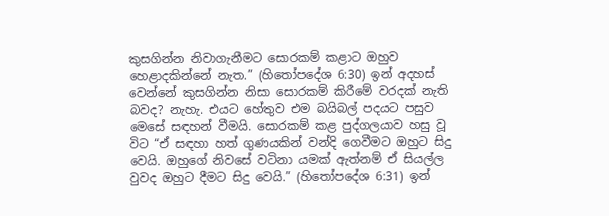කුසගින්න නිවාගැනීමට සොරකම් කළාට ඔහුව හෙළාදකින්නේ නැත.” (හිතෝපදේශ 6:30) ඉන් අදහස් වෙන්නේ කුසගින්න නිසා සොරකම් කිරීමේ වරදක් නැති බවද? නැහැ. එයට හේතුව එම බයිබල් පදයට පසුව මෙසේ සඳහන් වීමයි. සොරකම් කළ පුද්ගලයාව හසු වූ විට “ඒ සඳහා හත් ගුණයකින් වන්දි ගෙවීමට ඔහුට සිදු වෙයි. ඔහුගේ නිවසේ වටිනා යමක් ඇත්නම් ඒ සියල්ල වුවද ඔහුට දීමට සිදු වෙයි.” (හිතෝපදේශ 6:31) ඉන්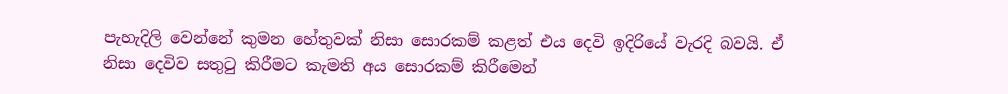පැහැදිලි වෙන්නේ කුමන හේතුවක් නිසා සොරකම් කළත් එය දෙවි ඉදිරියේ වැරදි බවයි. ඒ නිසා දෙවිව සතුටු කිරීමට කැමති අය සොරකම් කිරීමෙන්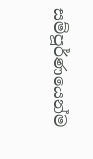සම්පූර්ණයෙන්ම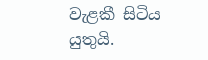වැළකී සිටිය යුතුයි.